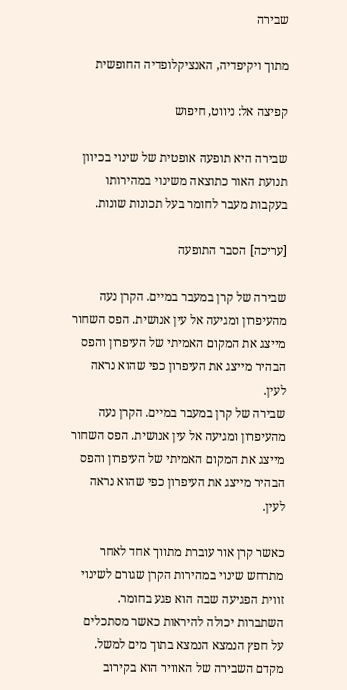שבירה

מתוך ויקיפדיה, האנציקלופדיה החופשית

קפיצה אל: ניווט, חיפוש

שבירה היא תופעה אופטית של שינוי בכיוון תנועת האור כתוצאה משינוי במהירותו בעקבות מעבר לחומר בעל תכונות שונות.

[עריכה] הסבר התופעה

שבירה של קרן במעבר במיים. הקרן נעה מהעיפרון ומגיעה אל עין אנושית. הפס השחור מייצג את המקום האמיתי של העיפרון והפס הבהיר מייצג את העיפרון כפי שהוא נראה לעין.
שבירה של קרן במעבר במיים. הקרן נעה מהעיפרון ומגיעה אל עין אנושית. הפס השחור מייצג את המקום האמיתי של העיפרון והפס הבהיר מייצג את העיפרון כפי שהוא נראה לעין.

כאשר קרן אור עוברת מתווך אחד לאחר מתרחש שינוי במהירות הקרן שגורם לשינוי זווית הפגיעה שבה הוא פגע בחומר. השתברות יכולה להיראות כאשר מסתכלים על חפץ הנמצא הנמצא בתוך מים למשל.
מקדם השבירה של האוויר הוא בקירוב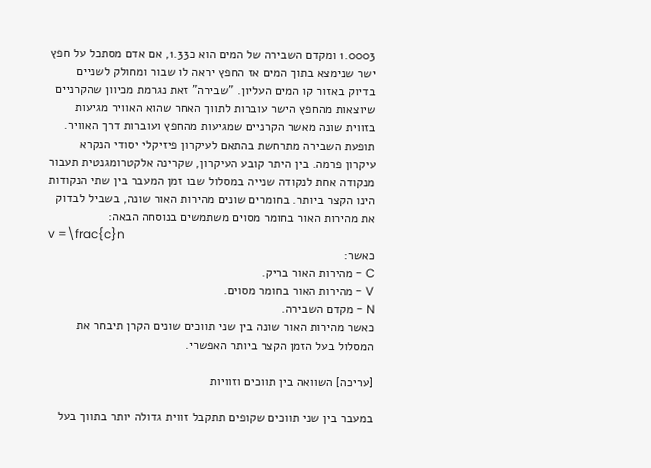1.0003 ומקדם השבירה של המים הוא כ1.33, אם אדם מסתכל על חפץ ישר שנימצא בתוך המים אז החפץ יראה לו שבור ומחולק לשניים בדיוק באזור קו המים העליון. "שבירה" זאת נגרמת מכיוון שהקרניים שיוצאות מהחפץ הישר עוברות לתווך האחר שהוא האוויר מגיעות בזווית שונה מאשר הקרניים שמגיעות מהחפץ ועוברות דרך האוויר.
תופעת השבירה מתרחשת בהתאם לעיקרון פיזיקלי יסודי הנקרא עיקרון פרמה. בין היתר קובע העיקרון, שקרינה אלקטרומגנטית תעבור מנקודה אחת לנקודה שנייה במסלול שבו זמן המעבר בין שתי הנקודות הינו הקצר ביותר. בחומרים שונים מהירות האור שונה, בשביל לבדוק את מהירות האור בחומר מסוים משתמשים בנוסחה הבאה:
v =\frac{c}n
כאשר:
C - מהירות האור בריק.
V - מהירות האור בחומר מסוים.
N - מקדם השבירה.
כאשר מהירות האור שונה בין שני תווכים שונים הקרן תיבחר את המסלול בעל הזמן הקצר ביותר האפשרי.

[עריכה] השוואה בין תווכים וזוויות

במעבר בין שני תווכים שקופים תתקבל זווית גדולה יותר בתווך בעל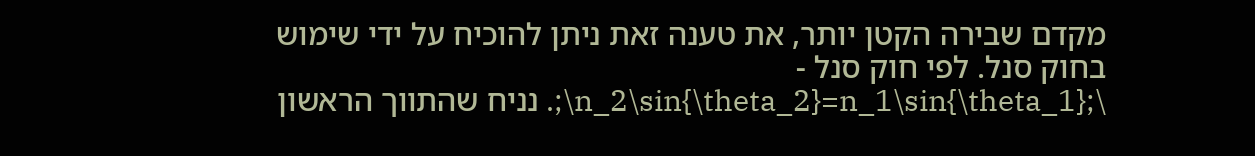מקדם שבירה הקטן יותר, את טענה זאת ניתן להוכיח על ידי שימוש בחוק סנל. לפי חוק סנל - \;n_2\sin{\theta_2}=n_1\sin{\theta_1}\;. נניח שהתווך הראשון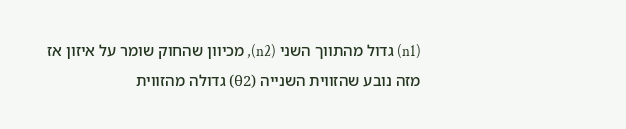(n1) גדול מהתווך השני (n2), מכיוון שהחוק שומר על איזון אז מזה נובע שהזווית השנייה (θ2) גדולה מהזווית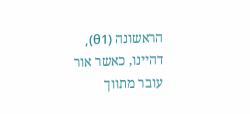הראשונה (θ1), דהיינו, כאשר אור עובר מתווך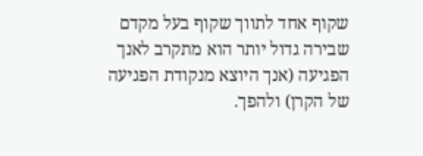שקוף אחד לתווך שקוף בעל מקדם שבירה גדול יותר הוא מתקרב לאנך הפגיעה (אנך היוצא מנקודת הפגיעה של הקרן) ולהפך.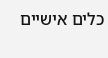כלים אישיים